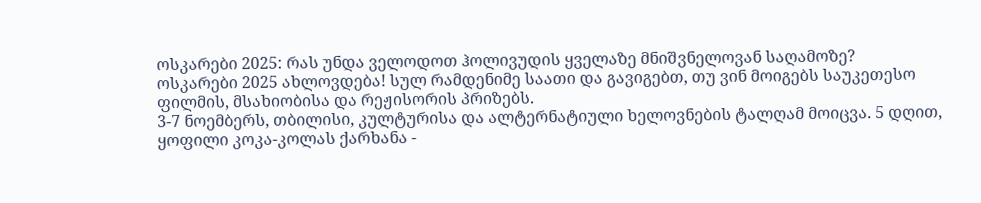ოსკარები 2025: რას უნდა ველოდოთ ჰოლივუდის ყველაზე მნიშვნელოვან საღამოზე?
ოსკარები 2025 ახლოვდება! სულ რამდენიმე საათი და გავიგებთ, თუ ვინ მოიგებს საუკეთესო ფილმის, მსახიობისა და რეჟისორის პრიზებს.
3-7 ნოემბერს, თბილისი, კულტურისა და ალტერნატიული ხელოვნების ტალღამ მოიცვა. 5 დღით, ყოფილი კოკა-კოლას ქარხანა -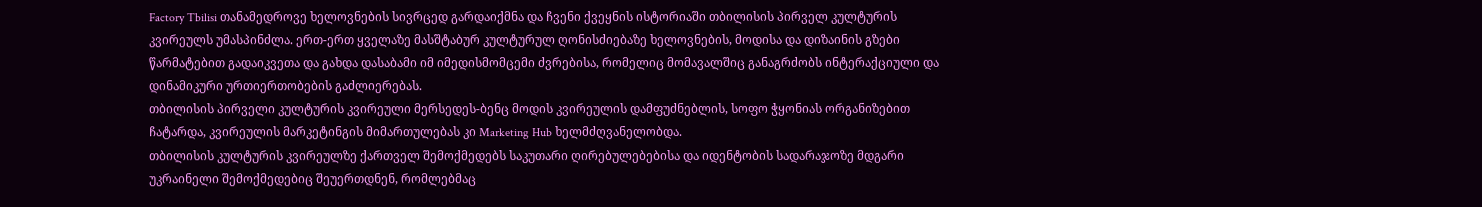Factory Tbilisi თანამედროვე ხელოვნების სივრცედ გარდაიქმნა და ჩვენი ქვეყნის ისტორიაში თბილისის პირველ კულტურის კვირეულს უმასპინძლა. ერთ-ერთ ყველაზე მასშტაბურ კულტურულ ღონისძიებაზე ხელოვნების, მოდისა და დიზაინის გზები წარმატებით გადაიკვეთა და გახდა დასაბამი იმ იმედისმომცემი ძვრებისა, რომელიც მომავალშიც განაგრძობს ინტერაქციული და დინამიკური ურთიერთობების გაძლიერებას.
თბილისის პირველი კულტურის კვირეული მერსედეს-ბენც მოდის კვირეულის დამფუძნებლის, სოფო ჭყონიას ორგანიზებით ჩატარდა, კვირეულის მარკეტინგის მიმართულებას კი Marketing Hub ხელმძღვანელობდა.
თბილისის კულტურის კვირეულზე ქართველ შემოქმედებს საკუთარი ღირებულებებისა და იდენტობის სადარაჯოზე მდგარი უკრაინელი შემოქმედებიც შეუერთდნენ, რომლებმაც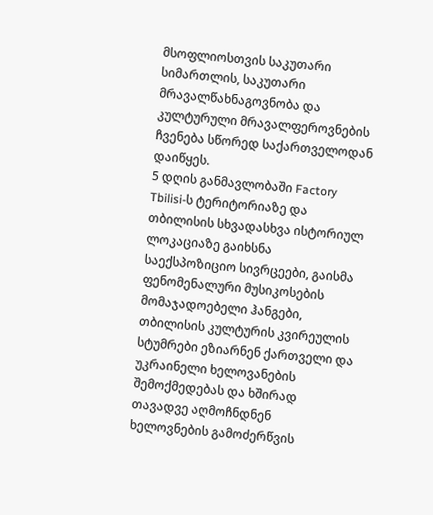მსოფლიოსთვის საკუთარი სიმართლის, საკუთარი მრავალწახნაგოვნობა და კულტურული მრავალფეროვნების ჩვენება სწორედ საქართველოდან დაიწყეს.
5 დღის განმავლობაში Factory Tbilisi-ს ტერიტორიაზე და თბილისის სხვადასხვა ისტორიულ ლოკაციაზე გაიხსნა საექსპოზიციო სივრცეები, გაისმა ფენომენალური მუსიკოსების მომაჯადოებელი ჰანგები, თბილისის კულტურის კვირეულის სტუმრები ეზიარნენ ქართველი და უკრაინელი ხელოვანების შემოქმედებას და ხშირად თავადვე აღმოჩნდნენ ხელოვნების გამოძერწვის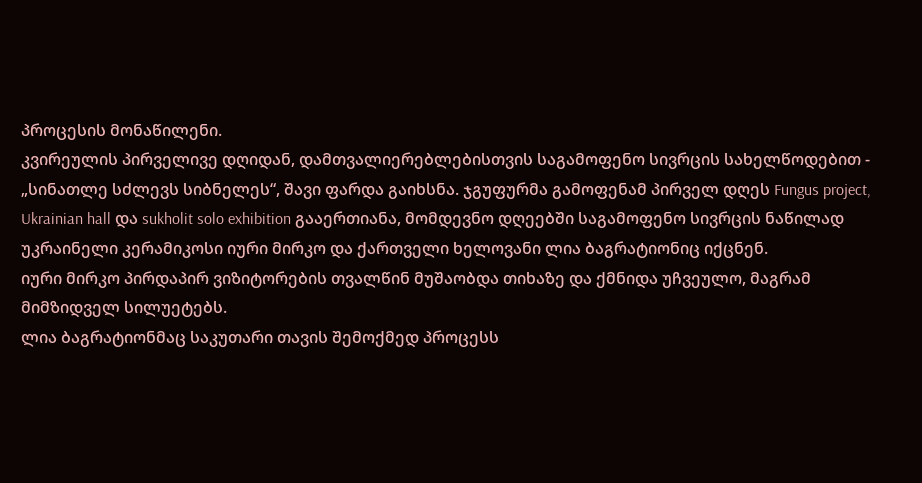პროცესის მონაწილენი.
კვირეულის პირველივე დღიდან, დამთვალიერებლებისთვის საგამოფენო სივრცის სახელწოდებით - „სინათლე სძლევს სიბნელეს“, შავი ფარდა გაიხსნა. ჯგუფურმა გამოფენამ პირველ დღეს Fungus project, Ukrainian hall და sukholit solo exhibition გააერთიანა, მომდევნო დღეებში საგამოფენო სივრცის ნაწილად უკრაინელი კერამიკოსი იური მირკო და ქართველი ხელოვანი ლია ბაგრატიონიც იქცნენ.
იური მირკო პირდაპირ ვიზიტორების თვალწინ მუშაობდა თიხაზე და ქმნიდა უჩვეულო, მაგრამ მიმზიდველ სილუეტებს.
ლია ბაგრატიონმაც საკუთარი თავის შემოქმედ პროცესს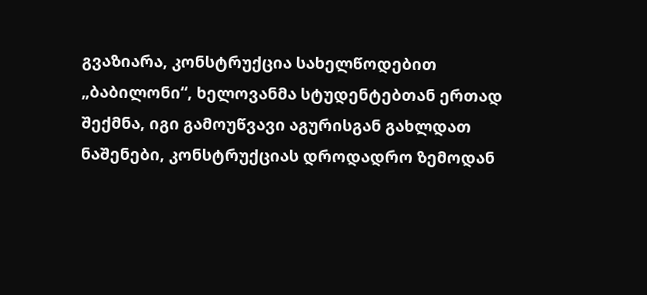გვაზიარა, კონსტრუქცია სახელწოდებით „ბაბილონი“, ხელოვანმა სტუდენტებთან ერთად შექმნა, იგი გამოუწვავი აგურისგან გახლდათ ნაშენები, კონსტრუქციას დროდადრო ზემოდან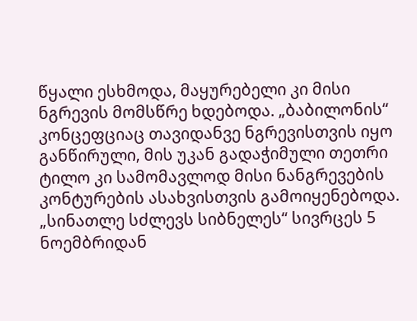წყალი ესხმოდა, მაყურებელი კი მისი ნგრევის მომსწრე ხდებოდა. „ბაბილონის“ კონცეფციაც თავიდანვე ნგრევისთვის იყო განწირული, მის უკან გადაჭიმული თეთრი ტილო კი სამომავლოდ მისი ნანგრევების კონტურების ასახვისთვის გამოიყენებოდა.
„სინათლე სძლევს სიბნელეს“ სივრცეს 5 ნოემბრიდან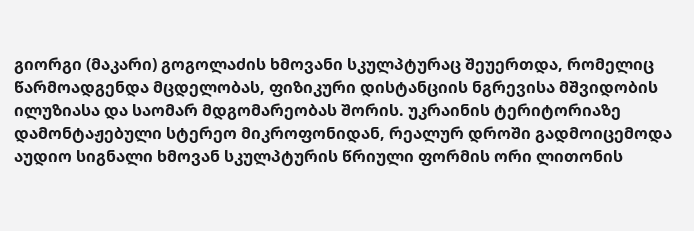გიორგი (მაკარი) გოგოლაძის ხმოვანი სკულპტურაც შეუერთდა, რომელიც წარმოადგენდა მცდელობას, ფიზიკური დისტანციის ნგრევისა მშვიდობის ილუზიასა და საომარ მდგომარეობას შორის. უკრაინის ტერიტორიაზე დამონტაჟებული სტერეო მიკროფონიდან, რეალურ დროში გადმოიცემოდა აუდიო სიგნალი ხმოვან სკულპტურის წრიული ფორმის ორი ლითონის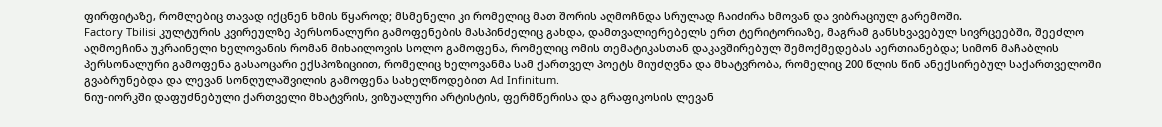ფირფიტაზე, რომლებიც თავად იქცნენ ხმის წყაროდ; მსმენელი კი რომელიც მათ შორის აღმოჩნდა სრულად ჩაიძირა ხმოვან და ვიბრაციულ გარემოში.
Factory Tbilisi კულტურის კვირეულზე პერსონალური გამოფენების მასპინძელიც გახდა, დამთვალიერებელს ერთ ტერიტორიაზე, მაგრამ განსხვავებულ სივრცეებში, შეეძლო აღმოეჩინა უკრაინელი ხელოვანის რომან მიხაილოვის სოლო გამოფენა, რომელიც ომის თემატიკასთან დაკავშირებულ შემოქმედებას აერთიანებდა; სიმონ მაჩაბლის პერსონალური გამოფენა გასაოცარი ექსპოზიციით, რომელიც ხელოვანმა სამ ქართველ პოეტს მიუძღვნა და მხატვრობა, რომელიც 200 წლის წინ ანექსირებულ საქართველოში გვაბრუნებდა და ლევან სონღულაშვილის გამოფენა სახელწოდებით Ad Infinitum.
ნიუ-იორკში დაფუძნებული ქართველი მხატვრის, ვიზუალური არტისტის, ფერმწერისა და გრაფიკოსის ლევან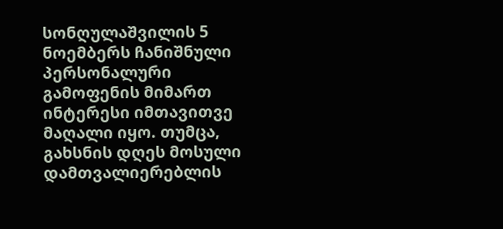სონღულაშვილის 5 ნოემბერს ჩანიშნული პერსონალური გამოფენის მიმართ ინტერესი იმთავითვე მაღალი იყო. თუმცა, გახსნის დღეს მოსული დამთვალიერებლის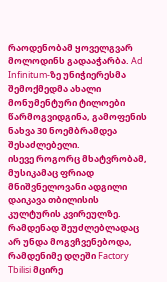რაოდენობამ ყოველგვარ მოლოდინს გადააჭარბა. Ad Infinitum-ზე უნიჭიერესმა შემოქმედმა ახალი მონუმენტური ტილოები წარმოგვიდგინა, გამოფენის ნახვა 30 ნოემბრამდეა შესაძლებელი.
ისევე როგორც მხატვრობამ, მუსიკამაც ფრიად მნიშვნელოვანი ადგილი დაიკავა თბილისის კულტურის კვირეულზე. რამდენად შეუძლებლადაც არ უნდა მოგვჩვენებოდა, რამდენიმე დღეში Factory Tbilisi მცირე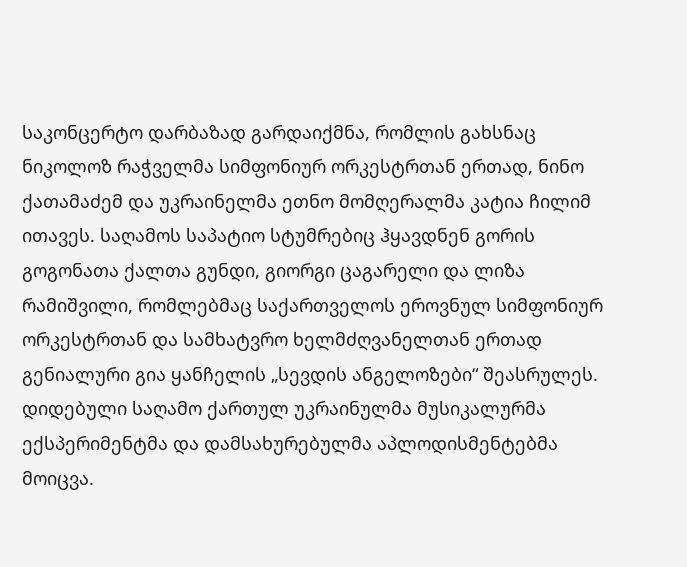საკონცერტო დარბაზად გარდაიქმნა, რომლის გახსნაც ნიკოლოზ რაჭველმა სიმფონიურ ორკესტრთან ერთად, ნინო ქათამაძემ და უკრაინელმა ეთნო მომღერალმა კატია ჩილიმ ითავეს. საღამოს საპატიო სტუმრებიც ჰყავდნენ გორის გოგონათა ქალთა გუნდი, გიორგი ცაგარელი და ლიზა რამიშვილი, რომლებმაც საქართველოს ეროვნულ სიმფონიურ ორკესტრთან და სამხატვრო ხელმძღვანელთან ერთად გენიალური გია ყანჩელის „სევდის ანგელოზები“ შეასრულეს. დიდებული საღამო ქართულ უკრაინულმა მუსიკალურმა ექსპერიმენტმა და დამსახურებულმა აპლოდისმენტებმა მოიცვა.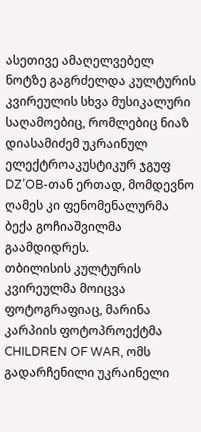ასეთივე ამაღელვებელ ნოტზე გაგრძელდა კულტურის კვირეულის სხვა მუსიკალური საღამოებიც, რომლებიც ნიაზ დიასამიძემ უკრაინულ ელექტროაკუსტიკურ ჯგუფ DZ’OB-თან ერთად, მომდევნო ღამეს კი ფენომენალურმა ბექა გოჩიაშვილმა გაამდიდრეს.
თბილისის კულტურის კვირეულმა მოიცვა ფოტოგრაფიაც, მარინა კარპიის ფოტოპროექტმა CHILDREN OF WAR, ომს გადარჩენილი უკრაინელი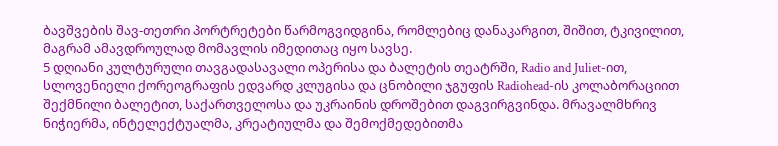ბავშვების შავ-თეთრი პორტრეტები წარმოგვიდგინა, რომლებიც დანაკარგით, შიშით, ტკივილით, მაგრამ ამავდროულად მომავლის იმედითაც იყო სავსე.
5 დღიანი კულტურული თავგადასავალი ოპერისა და ბალეტის თეატრში, Radio and Juliet-ით, სლოვენიელი ქორეოგრაფის ედვარდ კლუგისა და ცნობილი ჯგუფის Radiohead-ის კოლაბორაციით შექმნილი ბალეტით, საქართველოსა და უკრაინის დროშებით დაგვირგვინდა. მრავალმხრივ ნიჭიერმა, ინტელექტუალმა, კრეატიულმა და შემოქმედებითმა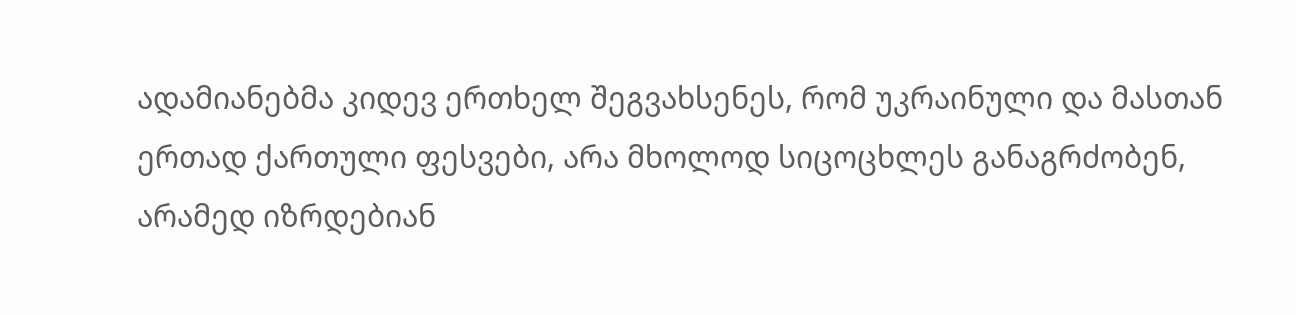ადამიანებმა კიდევ ერთხელ შეგვახსენეს, რომ უკრაინული და მასთან ერთად ქართული ფესვები, არა მხოლოდ სიცოცხლეს განაგრძობენ, არამედ იზრდებიან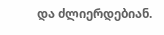და ძლიერდებიან.